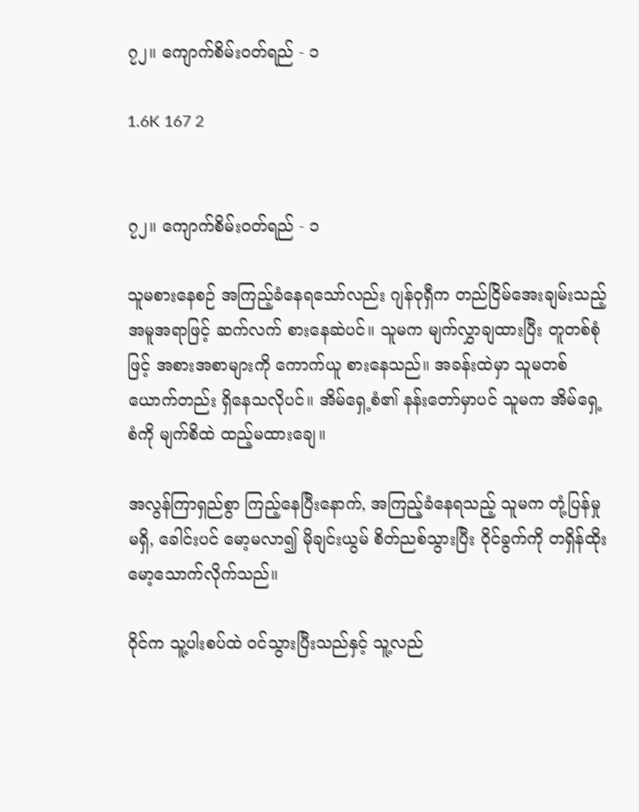၇၂။ ကျောက်စိမ်းဝတ်ရည် - ၁

1.6K 167 2


၇၂။ ကျောက်စိမ်းဝတ်ရည် - ၁

သူမစားနေစဉ် အကြည့်ခံနေရသော်လည်း ဂျန်ဝုရှီက တည်ငြိမ်အေးချမ်းသည့် အမူအရာဖြင့် ဆက်လက် စားနေဆဲပင်။ သူမက မျက်လွှာချထားပြီး တူတစ်စုံဖြင့် အစားအစာများကို ကောက်ယူ စားနေသည်။ အခန်းထဲမှာ သူမတစ်ယောက်တည်း ရှိနေသလိုပင်။ အိမ်ရှေ့စံ၏ နန်းတော်မှာပင် သူမက အိမ်ရှေ့စံကို မျက်စိထဲ ထည့်မထားချေ။

အလွန်ကြာရှည်စွာ ကြည့်နေပြီးနောက်, အကြည့်ခံနေရသည့် သူမက တုံ့ပြန်မှု မရှိ, ခေါင်းပင် မော့မလာ၍ မိုချင်းယွမ် စိတ်ညစ်သွားပြီး ဝိုင်ခွက်ကို တရှိန်ထိုး မော့သောက်လိုက်သည်။

ဝိုင်က သူ့ပါးစပ်ထဲ ဝင်သွားပြီးသည်နှင့် သူ့လည်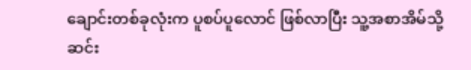ချောင်းတစ်ခုလုံးက ပူစပ်ပူလောင် ဖြစ်လာပြီး သူ့အစာအိမ်သို့ ဆင်း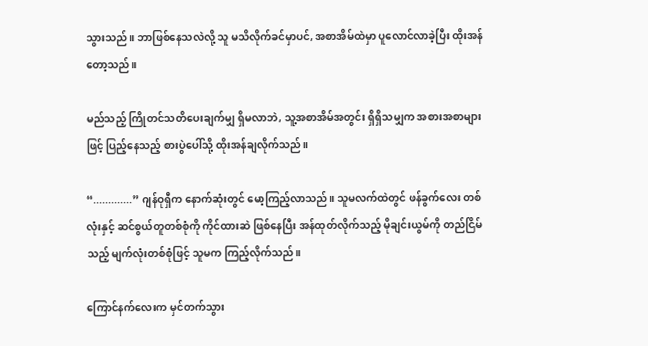သွားသည်။ ဘာဖြစ်နေသလဲလို့ သူ မသိလိုက်ခင်မှာပင်, အစာအိမ်ထဲမှာ ပူလောင်လာခဲ့ပြီး ထိုးအန်တော့သည်။

မည်သည့် ကြိုတင်သတိပေးချက်မျှ ရှိမလာဘဲ, သူ့အစာအိမ်အတွင်း ရှိရှိသမျှက အစားအစာများဖြင့် ပြည့်နေသည့် စားပွဲပေါ်သို့ ထိုးအန်ချလိုက်သည်။

“.............” ဂျန်ဝုရှီက နောက်ဆုံးတွင် မော့ကြည့်လာသည်။ သူမလက်ထဲတွင် ဖန်ခွက်လေး တစ်လုံးနှင့် ဆင်စွယ်တူတစ်စုံကို ကိုင်ထားဆဲ ဖြစ်နေပြီး အန်ထုတ်လိုက်သည့် မိုချင်းယွမ်ကို တည်ငြိမ်သည့် မျက်လုံးတစ်စုံဖြင့် သူမက ကြည့်လိုက်သည်။

ကြောင်နက်လေးက မှင်တက်သွား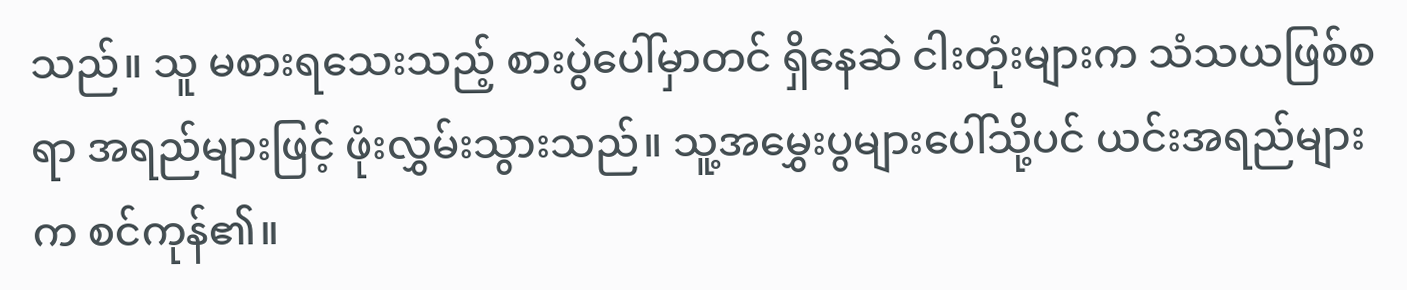သည်။ သူ မစားရသေးသည့် စားပွဲပေါ်မှာတင် ရှိနေဆဲ ငါးတုံးများက သံသယဖြစ်စရာ အရည်များဖြင့် ဖုံးလွှမ်းသွားသည်။ သူ့အမွှေးပွများပေါ်သို့ပင် ယင်းအရည်များက စင်ကုန်၏။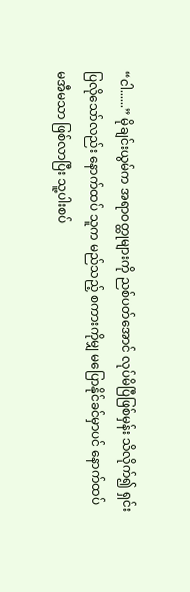“ငါ......” မိုချင်းယွမ်က အရာဝတ္ထုများကို ညစ်ပတ်အောင် လုပ်မိပြီဖြစ်မှန်း သိလိုက်၍ ရှင်းပြလိုသော်လည်း နောက်ထပ် သူက မည်သည့် စကားကိုမျှ မပြောနိုင်ခင်မှာပင် နောက်ထပ် မအီမသာ ဖြစ်လာပြီး သူ့ပါးစပ်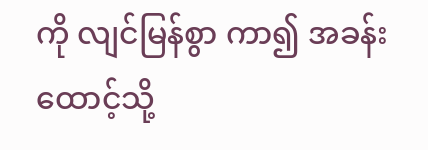ကို လျင်မြန်စွာ ကာ၍ အခန်းထောင့်သို့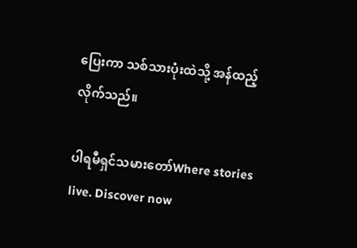ပြေးကာ သစ်သားပုံးထဲသို့ အန်ထည့်လိုက်သည်။

ပါရမီရှင်သမားတော်Where stories live. Discover now